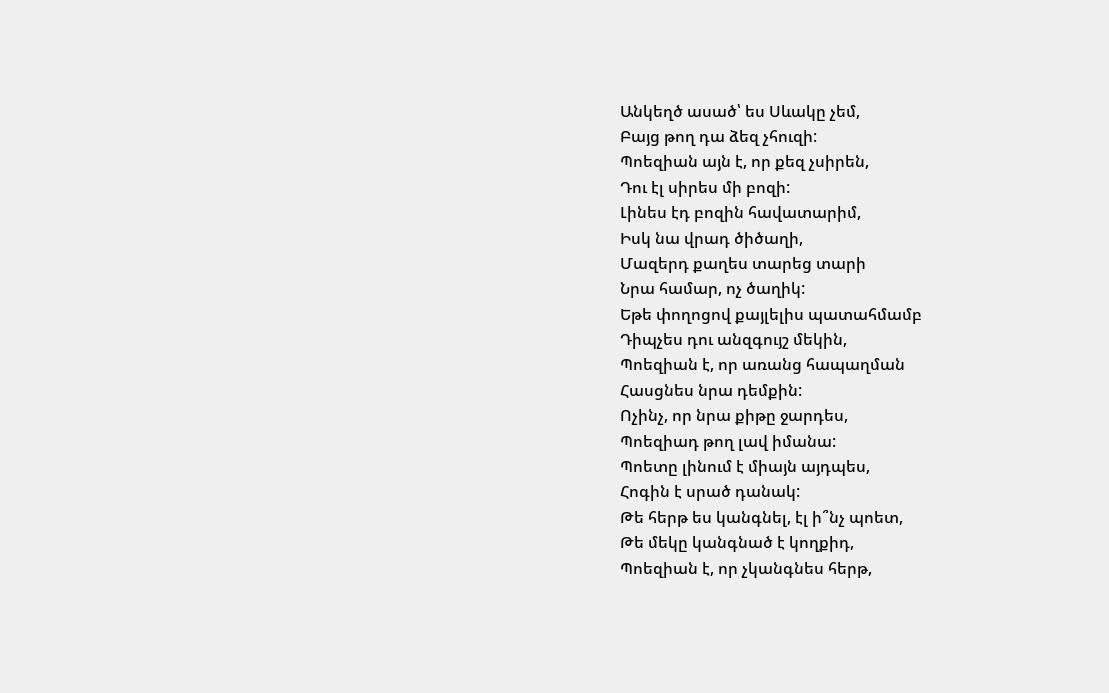Անկեղծ ասած՝ ես Սևակը չեմ,
Բայց թող դա ձեզ չհուզի:
Պոեզիան այն է, որ քեզ չսիրեն,
Դու էլ սիրես մի բոզի:
Լինես էդ բոզին հավատարիմ,
Իսկ նա վրադ ծիծաղի,
Մազերդ քաղես տարեց տարի
Նրա համար, ոչ ծաղիկ:
Եթե փողոցով քայլելիս պատահմամբ
Դիպչես դու անզգույշ մեկին,
Պոեզիան է, որ առանց հապաղման
Հասցնես նրա դեմքին:
Ոչինչ, որ նրա քիթը ջարդես,
Պոեզիադ թող լավ իմանա:
Պոետը լինում է միայն այդպես,
Հոգին է սրած դանակ:
Թե հերթ ես կանգնել, էլ ի՞նչ պոետ,
Թե մեկը կանգնած է կողքիդ,
Պոեզիան է, որ չկանգնես հերթ,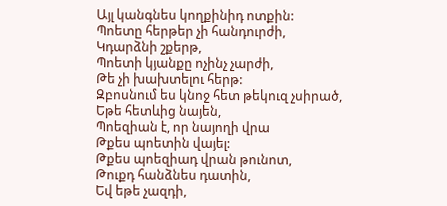Այլ կանգնես կողքինիդ ոտքին:
Պոետը հերթեր չի հանդուրժի,
Կդարձնի շքերթ,
Պոետի կյանքը ոչինչ չարժի,
Թե չի խախտելու հերթ:
Զբոսնում ես կնոջ հետ թեկուզ չսիրած,
Եթե հետևից նայեն,
Պոեզիան է, որ նայողի վրա
Թքես պոետին վայել:
Թքես պոեզիադ վրան թունոտ,
Թուքդ հանձնես դատին,
Եվ եթե չազդի,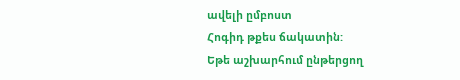ավելի ըմբոստ
Հոգիդ թքես ճակատին:
Եթե աշխարհում ընթերցող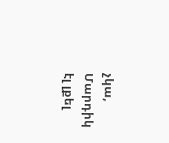չկա,
Մարդիկ էլ լքել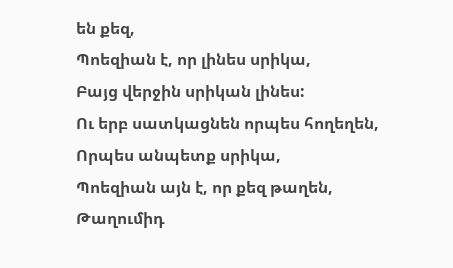են քեզ,
Պոեզիան է, որ լինես սրիկա,
Բայց վերջին սրիկան լինես:
Ու երբ սատկացնեն որպես հողեղեն,
Որպես անպետք սրիկա,
Պոեզիան այն է, որ քեզ թաղեն,
Թաղումիդ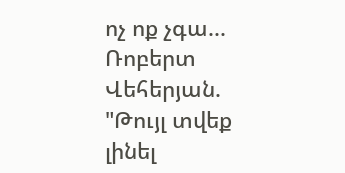ոչ ոք չգա...
Ռոբերտ Վեհերյան. "Թույլ տվեք լինել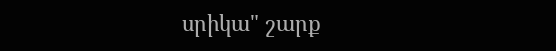սրիկա" շարք